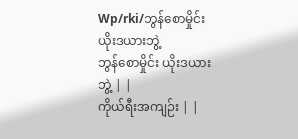Wp/rki/ဘွန်စောမှိုင်း ယိုးဒယားဘွဲ့
ဘွန်စောမှိုင်း ယိုးဒယားဘွဲ့ | |
ကိုယ်ရီးအကျဉ်း | |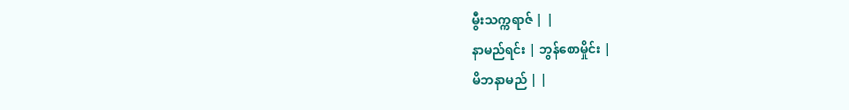မွီးသက္ကရာဇ် | |
နာမည်ရင်း | ဘွန်စောမှိုင်း |
မိဘနာမည် | |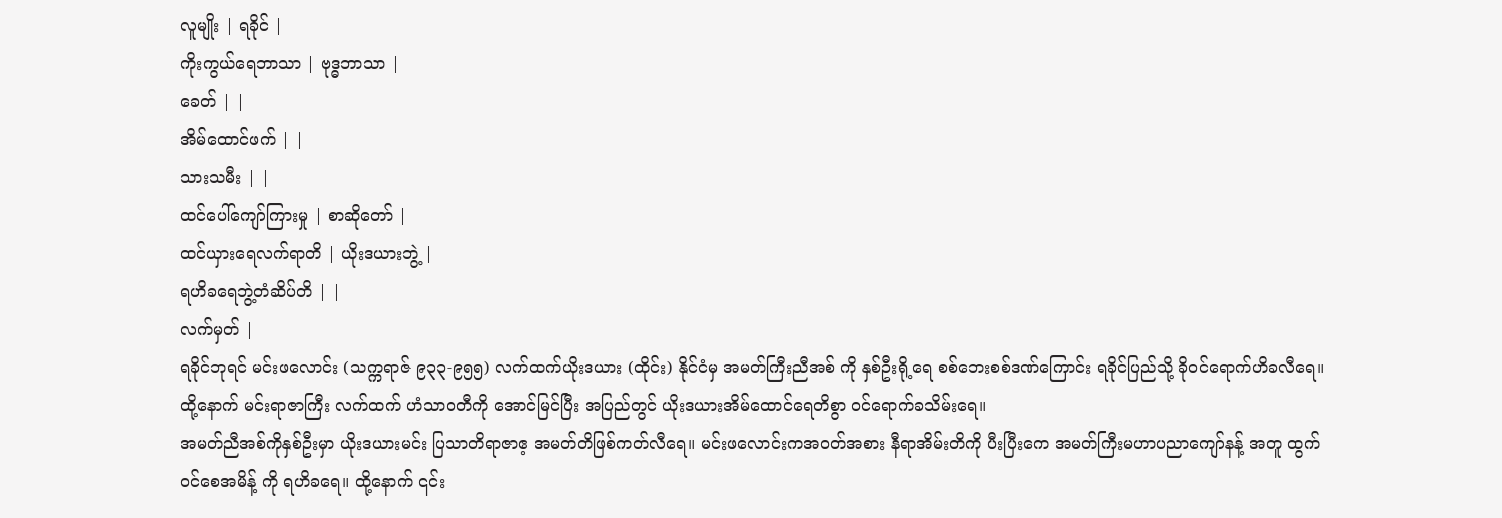လူမျိုး | ရခိုင် |
ကိုးကွယ်ရေဘာသာ | ဗုဒ္ဓဘာသာ |
ခေတ် | |
အိမ်ထောင်ဖက် | |
သားသမီး | |
ထင်ပေါ်ကျော်ကြားမှု | စာဆိုတော် |
ထင်ယှားရေလက်ရာတိ | ယိုးဒယားဘွဲ့ |
ရဟိခရေဘွဲ့တံဆိပ်တိ | |
လက်မှတ် |
ရခိုင်ဘုရင် မင်းဖလောင်း (သက္ကရာဇ် ၉၃၃-၉၅၅) လက်ထက်ယိုးဒယား (ထိုင်း) နိုင်ငံမှ အမတ်ကြီးညီအစ် ကို နှစ်ဦးရို့ရေ စစ်ဘေးစစ်ဒဏ်ကြောင်း ရခိုင်ပြည်သို့ ခိုဝင်ရောက်ဟိခလီရေ။ ထို့နောက် မင်းရာဇာကြီး လက်ထက် ဟံသာဝတီကို အောင်မြင်ပြီး အပြည်တွင် ယိုးဒယားအိမ်ထောင်ရေတိစွာ ဝင်ရောက်ခသိမ်းရေ။
အမတ်ညီအစ်ကိုနှစ်ဦးမှာ ယိုးဒယားမင်း ပြသာတိရာဇာဧ့ အမတ်တိဖြစ်ကတ်လီရေ။ မင်းဖလောင်းကအဝတ်အစား နီရာအိမ်းတိကို ပီးပြီးကေ အမတ်ကြီးမဟာပညာကျော်နန့် အတူ ထွက်ဝင်စေအမိန့် ကို ရဟိခရေ။ ထို့နောက် ၎င်း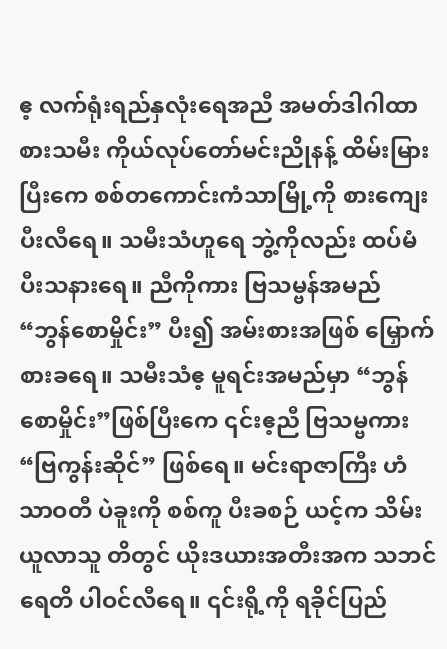ဧ့ လက်ရုံးရည်နှလုံးရေအညီ အမတ်ဒါဂါထာစားသမီး ကိုယ်လုပ်တော်မင်းညိုနန့် ထိမ်းမြားပြီးကေ စစ်တကောင်းကံသာမြို့ကို စားကျေးပီးလီရေ။ သမီးသံဟူရေ ဘွဲ့ကိုလည်း ထပ်မံ ပီးသနားရေ။ ညီကိုကား ဗြသမ္ဗန်အမည် “ဘွန်စောမှိုင်း” ပီး၍ အမ်းစားအဖြစ် မြှောက်စားခရေ။ သမီးသံဧ့ မူရင်းအမည်မှာ “ဘွန်စောမှိုင်း”ဖြစ်ပြီးကေ ၎င်းဧ့ညီ ဗြသမ္ဗကား “ဗြကွန်းဆိုင်” ဖြစ်ရေ။ မင်းရာဇာကြီး ဟံသာဝတီ ပဲခူးကို စစ်ကူ ပီးခစဉ် ယင့်က သိမ်းယူလာသူ တိတွင် ယိုးဒယားအတီးအက သဘင်ရေတိ ပါဝင်လီရေ။ ၎င်းရို့ကို ရခိုင်ပြည်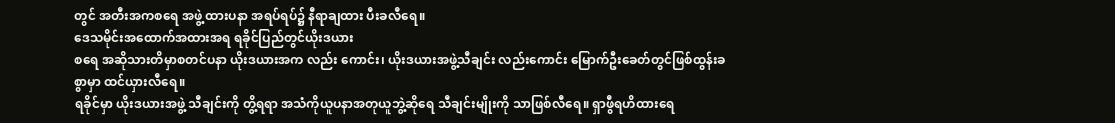တွင် အတီးအကစရေ အဖွဲ့ ထားပနာ အရပ်ရပ်၌ နီရာချထား ပီးခလီရေ။
ဒေသမိုင်းအထောက်အထားအရ ရခိုင်ပြည်တွင်ယိုးဒယား
စရေ အဆိုသားတိမှာစတင်ပနာ ယိုးဒယားအက လည်း ကောင်း၊ ယိုးဒယားအဖွဲ့သီချင်း လည်းကောင်း မြောက်ဦးခေတ်တွင်ဖြစ်ထွန်းခစွာမှာ ထင်ယှားလီရေ။
ရခိုင်မှာ ယိုးဒယားအဖွဲ့ သီချင်းကို တွိ့ရရာ အသံကိုယူပနာအတုယူဘွဲ့ဆိုရေ သီချင်းမျိုးကို သာဖြစ်လီရေ။ ရှာဖွီရဟိထားရေ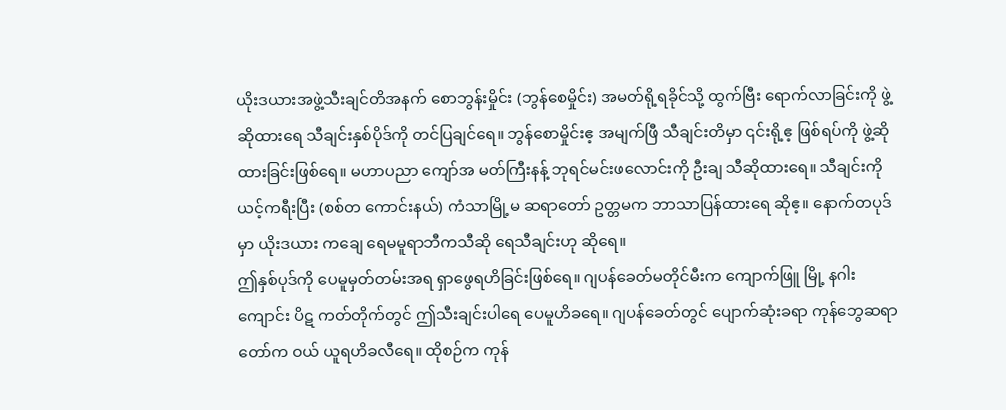ယိုးဒယားအဖွဲ့သီးချင်တိအနက် စောဘွန်းမှိုင်း (ဘွန်စေမှိုင်း) အမတ်ရို့ရခိုင်သို့ ထွက်ဗြီး ရောက်လာခြင်းကို ဖွဲ့ ဆိုထားရေ သီချင်းနှစ်ပိုဒ်ကို တင်ပြချင်ရေ။ ဘွန်စောမှိုင်းဧ့ အမျက်ဖြီ သီချင်းတိမှာ ၎င်းရို့ဧ့ ဖြစ်ရပ်ကို ဖွဲ့ဆိုထားခြင်းဖြစ်ရေ။ မဟာပညာ ကျော်အ မတ်ကြီးနန့် ဘုရင်မင်းဖလောင်းကို ဦးချ သီဆိုထားရေ။ သီချင်းကို ယင့်ကရီးပြီး (စစ်တ ကောင်းနယ်) ကံသာမြို့မ ဆရာတော် ဥတ္တမက ဘာသာပြန်ထားရေ ဆိုဧ့။ နောက်တပုဒ်မှာ ယိုးဒယား ကချေ ရေမမူရာဘီကသီဆို ရေသီချင်းဟု ဆိုရေ။
ဤနှစ်ပုဒ်ကို ပေမူမှတ်တမ်းအရ ရှာဖွေရဟိခြင်းဖြစ်ရေ။ ဂျပန်ခေတ်မတိုင်မီးက ကျောက်ဖြူ မြို့ နဂါးကျောင်း ပိဋ ကတ်တိုက်တွင် ဤသီးချင်းပါရေ ပေမူဟိခရေ။ ဂျပန်ခေတ်တွင် ပျောက်ဆုံးခရာ ကုန်ဘွေဆရာတော်က ဝယ် ယူရဟိခလီရေ။ ထိုစဉ်က ကုန်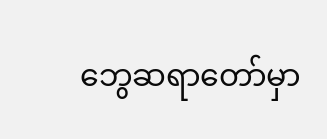ဘွေဆရာတော်မှာ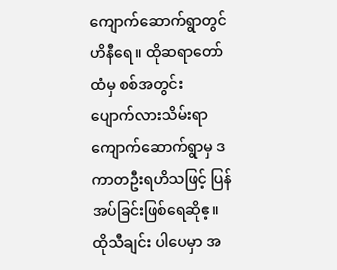ကျောက်ဆောက်ရွာတွင် ဟိနီရေ။ ထိုဆရာတော်ထံမှ စစ်အတွင်း ပျောက်လားသိမ်းရာ ကျောက်ဆောက်ရွာမှ ဒကာတဦးရဟိသဖြင့် ပြန်အပ်ခြင်းဖြစ်ရေဆိုဧ့။ ထိုသီချင်း ပါပေမှာ အ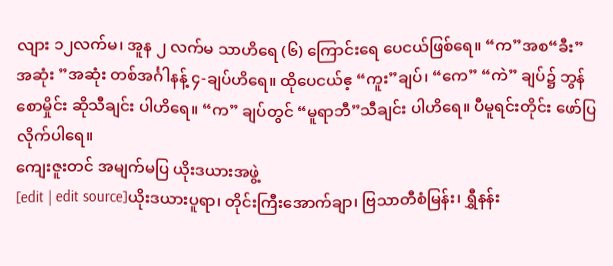လျား ၁၂လက်မ၊ အူန ၂ လက်မ သာဟိရေ (၆) ကြောင်းရေ ပေငယ်ဖြစ်ရေ။ “က”အစ“ခီး”အဆုံး ”အဆုံး တစ်အင်္ဂါနန့် ၄-ချပ်ဟိရေ။ ထိုပေငယ်ဧ့ “ကူး”ချပ်၊ “ကေ” “ကဲ” ချပ်၌ ဘွန်စောမှိုင်း ဆိုသီချင်း ပါဟိရေ။ “က” ချပ်တွင် “မူရာဘီ”သီချင်း ပါဟိရေ။ ပီမူရင်းတိုင်း ဖော်ပြလိုက်ပါရေ။
ကျေးဇူးတင် အမျက်မပြ ယိုးဒယားအဖွဲ့
[edit | edit source]ယိုးဒယားပူရာ၊ တိုင်းကြီးအောက်ချာ၊ ဗြသာတီစံမြန်း၊ ရွှီနန်း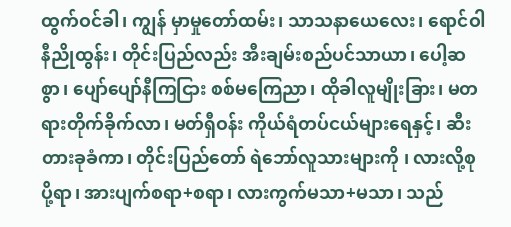ထွက်ဝင်ခါ၊ ကျွန် မှာမှုတော်ထမ်း၊ သာသနာယေလေး၊ ရောင်ဝါ နီညိုထွန်း၊ တိုင်းပြည်လည်း အီးချမ်းစည်ပင်သာယာ၊ ပေါ့ဆစွာ၊ ပျော်ပျော်နီကြငြား စစ်မကြေညာ၊ ထိုခါလူမျိုးခြား၊ မတရားတိုက်ခိုက်လာ၊ မတ်ရှီဝန်း ကိုယ်ရံတပ်ငယ်များရေနှင့်၊ ဆီးတားခုခံကာ၊ တိုင်းပြည်တော် ရဲဘော်လူသားများကို ၊ လားလို့စုပို့ရာ၊ အားပျက်စရာ+စရာ၊ လားကွက်မသာ+မသာ၊ သည်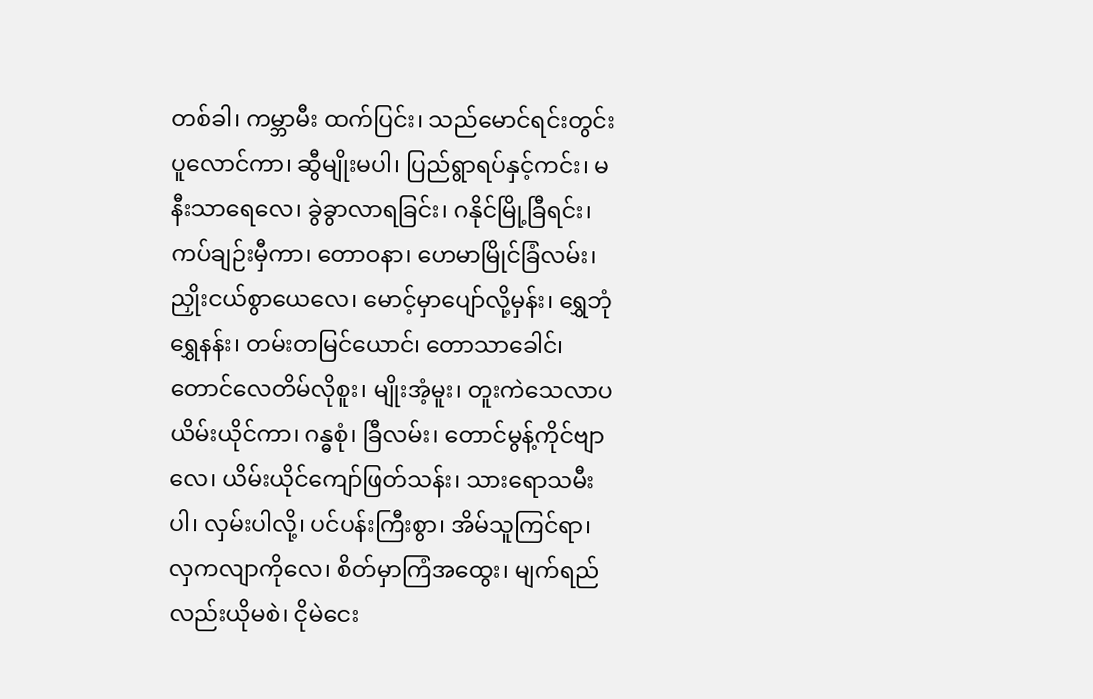တစ်ခါ၊ ကမ္ဘာမီး ထက်ပြင်း၊ သည်မောင်ရင်းတွင်း ပူလောင်ကာ၊ ဆွီမျိုးမပါ၊ ပြည်ရွာရပ်နှင့်ကင်း၊ မနီးသာရေလေ၊ ခွဲခွာလာရခြင်း၊ ဂနိုင်မြို့ခြီရင်း၊ ကပ်ချဉ်းမှီကာ၊ တောဝနာ၊ ဟေမာမြိုင်ခြံလမ်း၊ ညှိုးငယ်စွာယေလေ၊ မောင့်မှာပျော်လို့မှန်း၊ ရွှေဘုံရွှေနန်း၊ တမ်းတမြင်ယောင်၊ တောသာခေါင်၊ တောင်လေတိမ်လိုစူး၊ မျိုးအံ့မူး၊ တူးကဲသေလာပယိမ်းယိုင်ကာ၊ ဂန္ဓစုံ၊ ခြီလမ်း၊ တောင်မွန့်ကိုင်ဗျာလေ၊ ယိမ်းယိုင်ကျော်ဖြတ်သန်း၊ သားရောသမီးပါ၊ လှမ်းပါလို့၊ ပင်ပန်းကြီးစွာ၊ အိမ်သူကြင်ရာ၊ လှကလျာကိုလေ၊ စိတ်မှာကြံအထွေး၊ မျက်ရည်လည်းယိုမစဲ၊ ငိုမဲငေး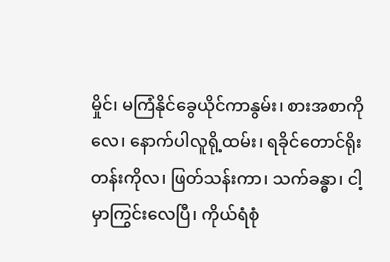မှိုင်၊ မကြံနိုင်ခွေယိုင်ကာနွမ်း၊ စားအစာကိုလေ၊ နောက်ပါလူရို့ထမ်း၊ ရခိုင်တောင်ရိုးတန်းကိုလ၊ ဖြတ်သန်းကာ၊ သက်ခန္ဓာ၊ ငါ့မှာကြွင်းလေပြီ၊ ကိုယ်ရံစုံ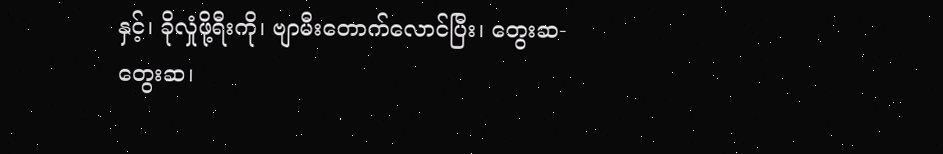နှင့်၊ ခိုလှုံဖို့ရီးကို၊ ဗျာမီးတောက်လောင်ပြီး၊ တွေးဆ-တွေးဆ၊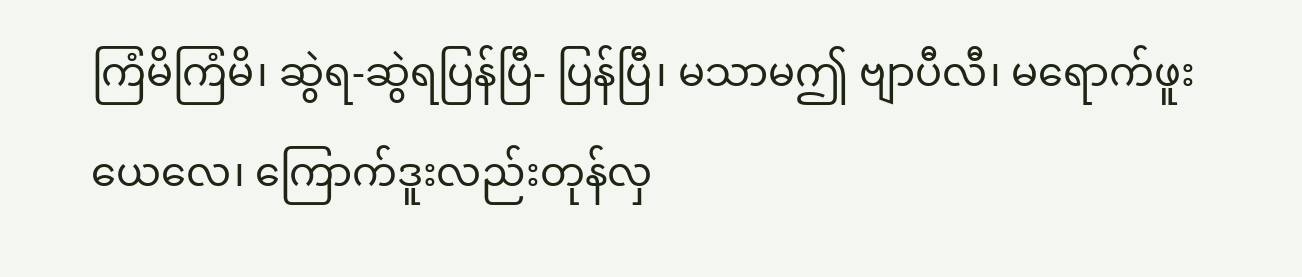ကြံမိကြံမိ၊ ဆွဲရ-ဆွဲရပြန်ပြီ- ပြန်ပြီ၊ မသာမဤ ဗျာပီလီ၊ မရောက်ဖူးယေလေ၊ ကြောက်ဒူးလည်းတုန်လှ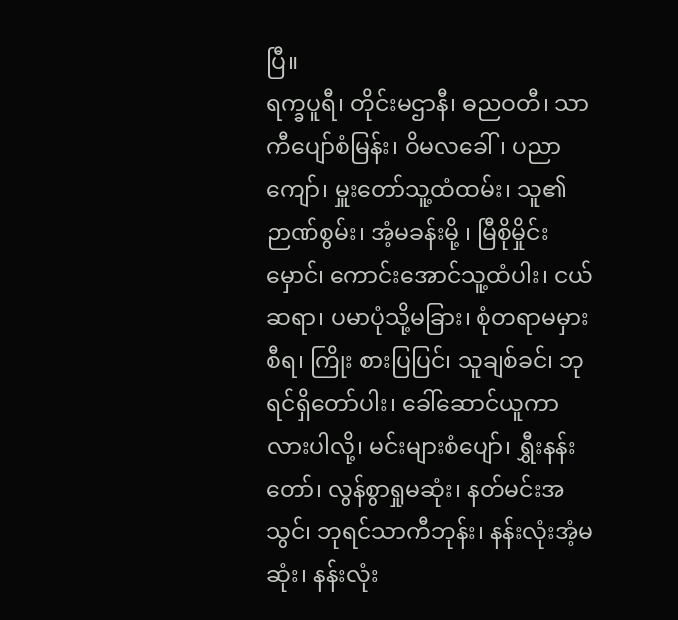ပြီ။
ရက္ခပူရီ၊ တိုင်းမဌာနီ၊ ဓညဝတီ၊ သာကီပျော်စံမြန်း၊ ဝိမလခေါ်၊ ပညာကျော်၊ မှူးတော်သူ့ထံထမ်း၊ သူ၏ ဉာဏ်စွမ်း၊ အံ့မခန်းမို့ ၊ မြီစိုမှိုင်းမှောင်၊ ကောင်းအောင်သူ့ထံပါး၊ ငယ်ဆရာ၊ ပမာပုံသို့မခြား၊ စုံတရာမမှားစီရ၊ ကြိုး စားပြပြင်၊ သူချစ်ခင်၊ ဘုရင်ရှိတော်ပါး၊ ခေါ်ဆောင်ယူကာလားပါလို့၊ မင်းများစံပျော်၊ ရွှီးနန်းတော်၊ လွန်စွာရှုမဆုံး၊ နတ်မင်းအသွင်၊ ဘုရင်သာကီဘုန်း၊ နန်းလုံးအံ့မဆုံး၊ နန်းလုံး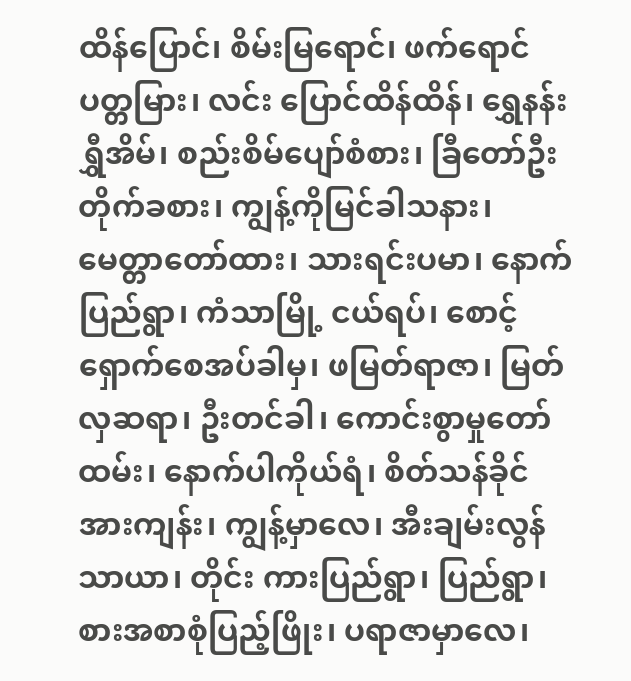ထိန်ပြောင်၊ စိမ်းမြရောင်၊ ဖက်ရောင်ပတ္တမြား၊ လင်း ပြောင်ထိန်ထိန်၊ ရွှေနန်းရွှီအိမ်၊ စည်းစိမ်ပျော်စံစား၊ ခြီတော်ဦးတိုက်ခစား၊ ကျွန့်ကိုမြင်ခါသနား၊ မေတ္တာတော်ထား၊ သားရင်းပမာ၊ နောက်ပြည်ရွာ၊ ကံသာမြို့ ငယ်ရပ်၊ စောင့်ရှောက်စေအပ်ခါမှ၊ ဖမြတ်ရာဇာ၊ မြတ်လှဆရာ၊ ဦးတင်ခါ၊ ကောင်းစွာမှုတော်ထမ်း၊ နောက်ပါကိုယ်ရံ၊ စိတ်သန်ခိုင်အားကျန်း၊ ကျွန့်မှာလေ၊ အီးချမ်းလွန်သာယာ၊ တိုင်း ကားပြည်ရွာ၊ ပြည်ရွာ၊ စားအစာစုံပြည့်ဖြိုး၊ ပရာဇာမှာလေ၊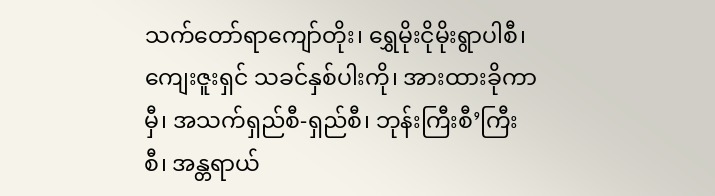သက်တော်ရာကျော်တိုး၊ ရွှေမိုးငိုမိုးရွာပါစီ၊ ကျေးဇူးရှင် သခင်နှစ်ပါးကို၊ အားထားခိုကာမှီ၊ အသက်ရှည်စီ-ရှည်စီ၊ ဘုန်းကြီးစီ’ကြီးစီ၊ အန္တရာယ်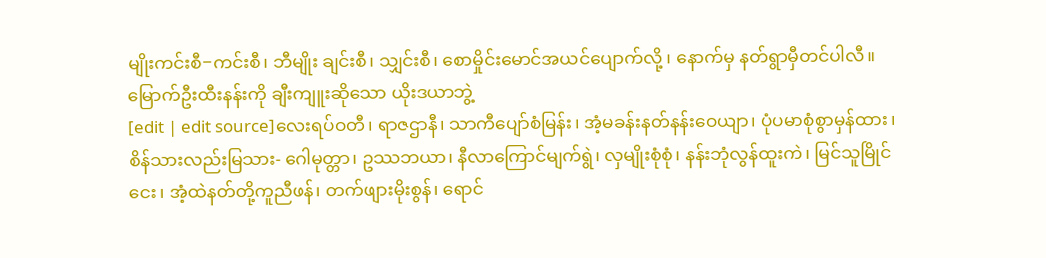မျိုးကင်းစီ−ကင်းစီ၊ ဘီမျိုး ချင်းစီ၊ သျှင်းစီ၊ စောမှိုင်းမောင်အယင်ပျောက်လို့ ၊ နောက်မှ နတ်ရွာမှီတင်ပါလီ။
မြောက်ဦးထီးနန်းကို ချီးကျူးဆိုသော ယိုးဒယာဘွဲ့
[edit | edit source]လေးရပ်ဝတီ၊ ရာဇဌာနီ၊ သာကီပျော်စံမြန်း၊ အံ့မခန်းနတ်နန်းဝေယျာ၊ ပုံပမာစုံစွာမှန်ထား၊ စိန်သားလည်းမြသား- ဂေါမုတ္တာ၊ ဥဿဘယာ၊ နီလာကြောင်မျက်ရွဲ၊ လှမျိုးစုံစုံ၊ နန်းဘုံလွန်ထူးကဲ၊ မြင်သူမြိုင်ငေး၊ အံ့ထဲနတ်တို့ကူညီဖန်၊ တက်ဖျားမိုးစွန်၊ ရောင်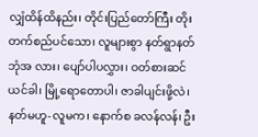လျှံထိန်ထိနည်း၊ တိုင်းပြည်တော်ကြီး တိုးတက်စည်ပင်သော၊ လူများစွာ နတ်ရွာနတ်ဘုံအ လား၊ ပျော်ပါပလွှား၊ ဝတ်စားဆင်ယင်ခါ၊ မြို့ရောတောပါ၊ ဇာခါပျင်းဖို့လဲ၊ နတ်မဟူ-လူမက၊ နောက်စ ခလန်လန်၊ ဦး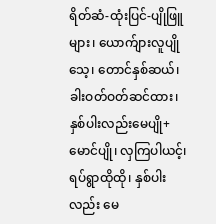ရိတ်ဆံ-ထုံးပြင်-ပျိုဖြူများ၊ ယောက်ျားလူပျိုသေ့၊ တောင်နှစ်ဆယ်၊ ခါးဝတ်ဝတ်ဆင်ထား၊ နှစ်ပါးလည်းမေပျို+ မောင်ပျို၊ လှကြပါယင့်၊ ရပ်ရွာထိုထို၊ နှစ်ပါးလည်း မေ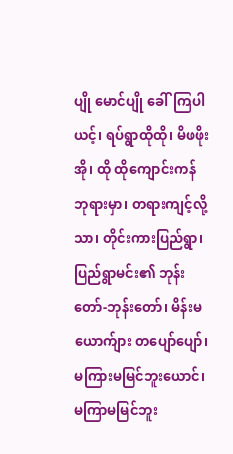ပျို မောင်ပျို ခေါ်ကြပါယင့်၊ ရပ်ရွာထိုထို၊ မိဖဖိုးအို၊ ထို ထိုကျောင်းကန် ဘုရားမှာ၊ တရားကျင့်လို့သာ၊ တိုင်းကားပြည်ရွာ၊ ပြည်ရွာမင်း၏ ဘုန်းတော်-ဘုန်းတော်၊ မိန်းမ ယောက်ျား တပျော်ပျော်၊ မကြားမမြင်ဘူးယောင်၊ မကြာမမြင်ဘူး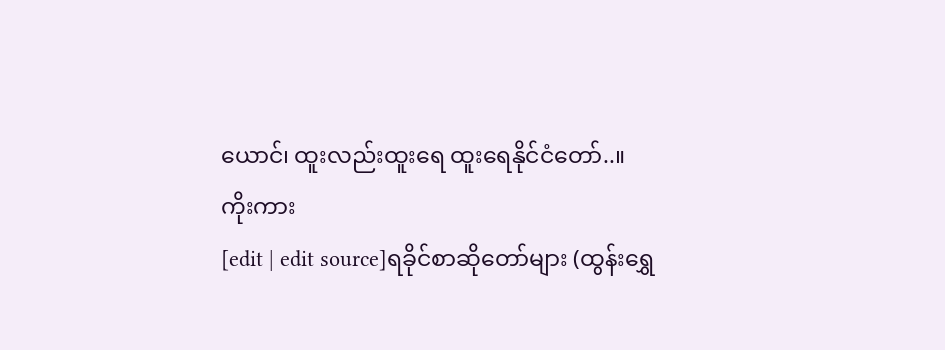ယောင်၊ ထူးလည်းထူးရေ ထူးရေနိုင်ငံတော်..။
ကိုးကား
[edit | edit source]ရခိုင်စာဆိုတော်များ (ထွန်းရွှေ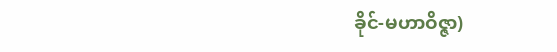ခိုင်-မဟာဝိဇ္ဇာ)